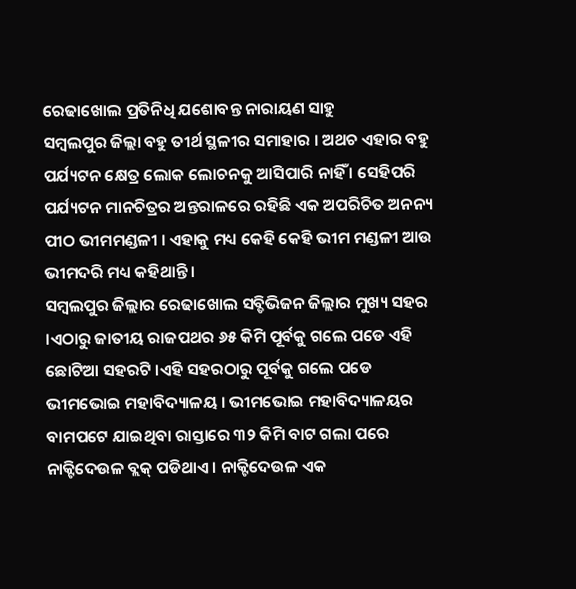ରେଢାଖୋଲ ପ୍ରତିନିଧି ଯଶୋବନ୍ତ ନାରାୟଣ ସାହୁ
ସମ୍ବଲପୁର ଜିଲ୍ଲା ବହୁ ତୀର୍ଥ ସ୍ଥଳୀର ସମାହାର । ଅଥଚ ଏହାର ବହୁ ପର୍ଯ୍ୟଟନ କ୍ଷେତ୍ର ଲୋକ ଲୋଚନକୁ ଆସିପାରି ନାହିଁ । ସେହିପରି ପର୍ଯ୍ୟଟନ ମାନଚିତ୍ରର ଅନ୍ତରାଳରେ ରହିଛି ଏକ ଅପରିଚିତ ଅନନ୍ୟ ପୀଠ ଭୀମମଣ୍ଡଳୀ । ଏହାକୁ ମଧ୍ୟ କେହି କେହି ଭୀମ ମଣ୍ଡଳୀ ଆଉ ଭୀମଦରି ମଧ୍ୟ କହିଥାନ୍ତି ।
ସମ୍ବଲପୁର ଜିଲ୍ଲାର ରେଢାଖୋଲ ସବ୍ଡିଭିଜନ ଜିଲ୍ଲାର ମୁଖ୍ୟ ସହର ।ଏଠାରୁ ଜାତୀୟ ରାଜପଥର ୬୫ କିମି ପୂର୍ବକୁ ଗଲେ ପଡେ ଏହି ଛୋଟିଆ ସହରଟି ।ଏହି ସହରଠାରୁ ପୂର୍ବକୁ ଗଲେ ପଡେ ଭୀମଭୋଇ ମହାବିଦ୍ୟାଳୟ । ଭୀମଭୋଇ ମହାବିଦ୍ୟାଳୟର ବାମପଟେ ଯାଇଥିବା ରାସ୍ତାରେ ୩୨ କିମି ବାଟ ଗଲା ପରେ ନାକ୍ଟିଦେଉଳ ବ୍ଲକ୍ ପଡିଥାଏ । ନାକ୍ଟିଦେଉଳ ଏକ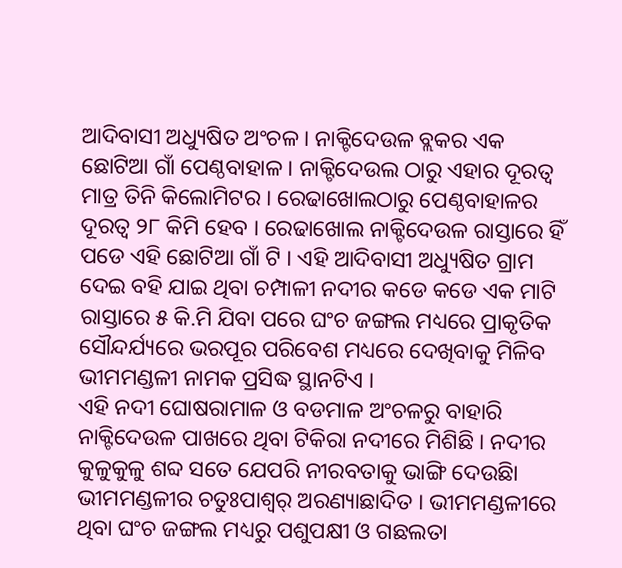ଆଦିବାସୀ ଅଧ୍ୟୁଷିତ ଅଂଚଳ । ନାକ୍ଟିଦେଉଳ ବ୍ଲକର ଏକ ଛୋଟିଆ ଗାଁ ପେଣ୍ଠବାହାଳ । ନାକ୍ଟିଦେଉଲ ଠାରୁ ଏହାର ଦୂରତ୍ୱ ମାତ୍ର ତିନି କିଲୋମିଟର । ରେଢାଖୋଲଠାରୁ ପେଣ୍ଠବାହାଳର ଦୂରତ୍ୱ ୨୮ କିମି ହେବ । ରେଢାଖୋଲ ନାକ୍ଟିଦେଉଳ ରାସ୍ତାରେ ହିଁ ପଡେ ଏହି ଛୋଟିଆ ଗାଁ ଟି । ଏହି ଆଦିବାସୀ ଅଧ୍ୟୁଷିତ ଗ୍ରାମ ଦେଇ ବହି ଯାଇ ଥିବା ଚମ୍ପାଳୀ ନଦୀର କଡେ କଡେ ଏକ ମାଟି ରାସ୍ତାରେ ୫ କି.ମି ଯିବା ପରେ ଘଂଚ ଜଙ୍ଗଲ ମଧ୍ୟରେ ପ୍ରାକୃତିକ ସୌନ୍ଦର୍ଯ୍ୟରେ ଭରପୂର ପରିବେଶ ମଧ୍ୟରେ ଦେଖିବାକୁ ମିଳିବ ଭୀମମଣ୍ଡଳୀ ନାମକ ପ୍ରସିଦ୍ଧ ସ୍ଥାନଟିଏ ।
ଏହି ନଦୀ ଘୋଷରାମାଳ ଓ ବଡମାଳ ଅଂଚଳରୁ ବାହାରି ନାକ୍ଟିଦେଉଳ ପାଖରେ ଥିବା ଟିକିରା ନଦୀରେ ମିଶିଛି । ନଦୀର କୁଳୁକୁଳୁ ଶବ୍ଦ ସତେ ଯେପରି ନୀରବତାକୁ ଭାଙ୍ଗି ଦେଉଛିା ଭୀମମଣ୍ଡଳୀର ଚତୁଃପାଶ୍ୱର୍ ଅରଣ୍ୟାଛାଦିତ । ଭୀମମଣ୍ଡଳୀରେ ଥିବା ଘଂଚ ଜଙ୍ଗଲ ମଧ୍ୟରୁ ପଶୁପକ୍ଷୀ ଓ ଗଛଲତା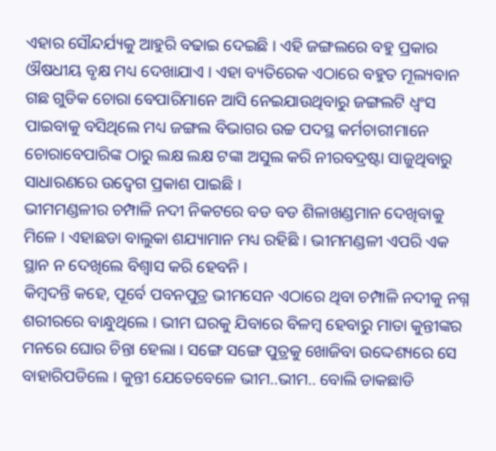ଏହାର ସୌନ୍ଦର୍ଯ୍ୟକୁ ଆହୁରି ବଢାଇ ଦେଇଛି । ଏହି ଜଙ୍ଗଲରେ ବହୁ ପ୍ରକାର ଔଷଧୀୟ ବୃକ୍ଷ ମଧ୍ୟ ଦେଖାଯାଏ । ଏହା ବ୍ୟତିରେକ ଏଠାରେ ବହୁତ ମୂଲ୍ୟବାନ ଗଛ ଗୁଡିକ ଚୋରା ବେପାରିମାନେ ଆସି ନେଇଯାଉଥିବାରୁ ଜଙ୍ଗଲଟି ଧ୍ୱଂସ ପାଇବାକୁ ବସିଥିଲେ ମଧ୍ୟ ଜଙ୍ଗଲ ବିଭାଗର ଉଚ୍ଚ ପଦସ୍ଥ କର୍ମଚାରୀମାନେ ଚୋରାବେପାରିଙ୍କ ଠାରୁ ଲକ୍ଷ ଲକ୍ଷ ଟଙ୍କା ଅସୁଲ କରି ନୀରବଦ୍ରଷ୍ଟା ସାଜୁଥିବାରୁ ସାଧାରଣରେ ଉଦ୍ବେଗ ପ୍ରକାଶ ପାଇଛି ।
ଭୀମମଣ୍ଡଳୀର ଚମ୍ପାଳି ନଦୀ ନିକଟରେ ବଡ ବଡ ଶିଳାଖଣ୍ଡମାନ ଦେଖିବାକୁ ମିଳେ । ଏହାଛଡା ବାଲୁକା ଶଯ୍ୟାମାନ ମଧ୍ୟ ରହିଛି । ଭୀମମଣ୍ଡଳୀ ଏପରି ଏକ ସ୍ଥାନ ନ ଦେଖିଲେ ବିଶ୍ୱାସ କରି ହେବନି ।
କିମ୍ବଦନ୍ତି କହେ, ପୂର୍ବେ ପବନପୁତ୍ର ଭୀମସେନ ଏଠାରେ ଥିବା ଚମ୍ପାଳି ନଦୀକୁ ନଗ୍ନ ଶରୀରରେ ବାନ୍ଧୁଥିଲେ । ଭୀମ ଘରକୁ ଯିବାରେ ବିଳମ୍ବ ହେବାରୁ ମାତା କୁନ୍ତୀଙ୍କର ମନରେ ଘୋର ଚିନ୍ତା ହେଲା । ସଙ୍ଗେ ସଙ୍ଗେ ପୁତ୍ରକୁ ଖୋଜିବା ଉଦ୍ଦେଶ୍ୟରେ ସେ ବାହାରିପଡିଲେ । କୁନ୍ତୀ ଯେତେବେଳେ ଭୀମ..ଭୀମ.. ବୋଲି ଡାକଛାଡି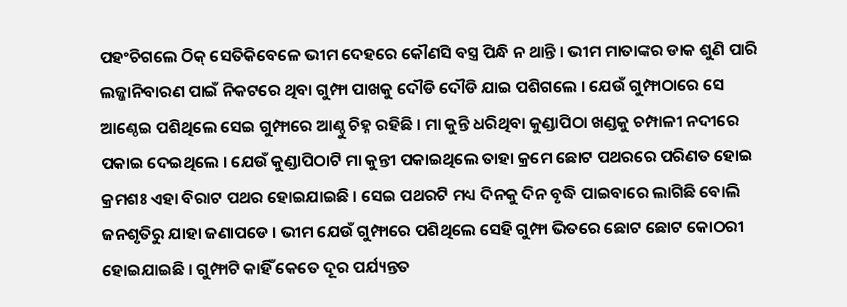ପହଂଚିଗଲେ ଠିକ୍ ସେତିକିବେଳେ ଭୀମ ଦେହରେ କୌଣସି ବସ୍ତ୍ର ପିନ୍ଧି ନ ଥାନ୍ତି । ଭୀମ ମାତାଙ୍କର ଡାକ ଶୁଣି ପାରି ଲଜ୍ଜାନିବାରଣ ପାଇଁ ନିକଟରେ ଥିବା ଗୁମ୍ଫା ପାଖକୁ ଦୌଡି ଦୌଡି ଯାଇ ପଶିଗଲେ । ଯେଉଁ ଗୁମ୍ଫାଠାରେ ସେ ଆଣ୍ଠେଇ ପଶିଥିଲେ ସେଇ ଗୁମ୍ଫାରେ ଆଣ୍ଠୁ ଚିହ୍ନ ରହିଛି । ମା କୁନ୍ତି ଧରିଥିବା କୁଣ୍ଡାପିଠା ଖଣ୍ଡକୁ ଚମ୍ପାଳୀ ନଦୀରେ ପକାଇ ଦେଇଥିଲେ । ଯେଉଁ କୁଣ୍ଡାପିଠାଟି ମା କୁନ୍ତୀ ପକାଇଥିଲେ ତାହା କ୍ରମେ ଛୋଟ ପଥରରେ ପରିଣତ ହୋଇ କ୍ରମଶଃ ଏହା ବିରାଟ ପଥର ହୋଇଯାଇଛି । ସେଇ ପଥରଟି ମଧ୍ୟ ଦିନକୁ ଦିନ ବୃଦ୍ଧି ପାଇବାରେ ଲାଗିଛି ବୋଲି ଜନଶୃତିରୁ ଯାହା ଜଣାପଡେ । ଭୀମ ଯେଉଁ ଗୁମ୍ଫାରେ ପଶିଥିଲେ ସେହି ଗୁମ୍ଫା ଭିତରେ ଛୋଟ ଛୋଟ କୋଠରୀ ହୋଇଯାଇଛି । ଗୁମ୍ଫାଟି କାହିଁ କେତେ ଦୂର ପର୍ଯ୍ୟନ୍ତତ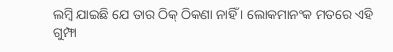ଲମ୍ବି ଯାଇଛି ଯେ ତାର ଠିକ୍ ଠିକଣା ନାହିଁ । ଲୋକମାନଂକ ମତରେ ଏହି ଗୁମ୍ଫା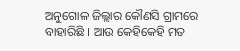ଅନୁଗୋଳ ଜିଲ୍ଲାର କୌଣସି ଗ୍ରାମରେ ବାହାରିଛି । ଆଉ କେହିକେହି ମତ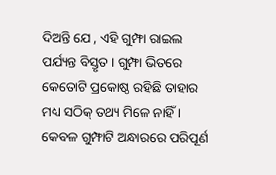ଦିଅନ୍ତି ଯେ , ଏହି ଗୁମ୍ଫା ରାଇଲ ପର୍ଯ୍ୟନ୍ତ ବିସ୍ତୃତ । ଗୁମ୍ଫା ଭିତରେ କେତୋଟି ପ୍ରକୋଷ୍ଠ ରହିଛି ତାହାର ମଧ୍ୟ ସଠିକ୍ ତଥ୍ୟ ମିଳେ ନାହିଁ । କେବଳ ଗୁମ୍ଫାଟି ଅନ୍ଧାରରେ ପରିପୂର୍ଣ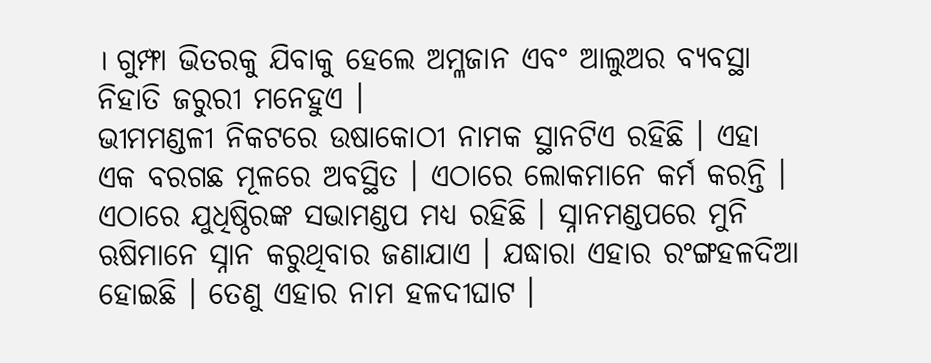। ଗୁମ୍ଫା ଭିତରକୁ ଯିବାକୁ ହେଲେ ଅମ୍ଳଜାନ ଏବଂ ଆଲୁଅର ବ୍ୟବସ୍ଥା ନିହାତି ଜରୁରୀ ମନେହୁଏ ।
ଭୀମମଣ୍ଡଳୀ ନିକଟରେ ଉଷାକୋଠୀ ନାମକ ସ୍ଥାନଟିଏ ରହିଛି । ଏହା ଏକ ବରଗଛ ମୂଳରେ ଅବସ୍ଥିତ । ଏଠାରେ ଲୋକମାନେ କର୍ମ କରନ୍ତି । ଏଠାରେ ଯୁଧିଷ୍ଠିରଙ୍କ ସଭାମଣ୍ଡପ ମଧ୍ୟ ରହିଛି । ସ୍ନାନମଣ୍ଡପରେ ମୁନି ଋଷିମାନେ ସ୍ନାନ କରୁଥିବାର ଜଣାଯାଏ । ଯଦ୍ଧାରା ଏହାର ରଂଙ୍ଗହଳଦିଆ ହୋଇଛି । ତେଣୁ ଏହାର ନାମ ହଳଦୀଘାଟ ।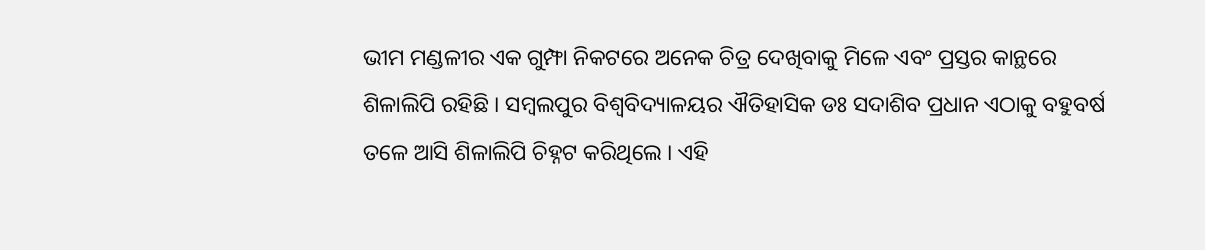ଭୀମ ମଣ୍ଡଳୀର ଏକ ଗୁମ୍ଫା ନିକଟରେ ଅନେକ ଚିତ୍ର ଦେଖିବାକୁ ମିଳେ ଏବଂ ପ୍ରସ୍ତର କାନ୍ଥରେ ଶିଳାଲିପି ରହିଛି । ସମ୍ବଲପୁର ବିଶ୍ୱବିଦ୍ୟାଳୟର ଐତିହାସିକ ଡଃ ସଦାଶିବ ପ୍ରଧାନ ଏଠାକୁ ବହୁବର୍ଷ ତଳେ ଆସି ଶିଳାଲିପି ଚିହ୍ନଟ କରିଥିଲେ । ଏହି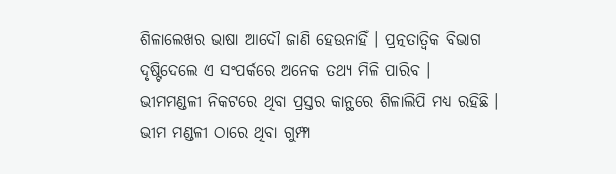ଶିଳାଲେଖର ଭାଷା ଆଦୌ ଜାଣି ହେଉନାହିଁ । ପ୍ରତ୍ନତାତ୍ୱିକ ବିଭାଗ ଦୃଷ୍ଟିଦେଲେ ଏ ସଂପର୍କରେ ଅନେକ ତଥ୍ୟ ମିଳି ପାରିବ ।
ଭୀମମଣ୍ଡଳୀ ନିକଟରେ ଥିବା ପ୍ରସ୍ତର କାନ୍ଥରେ ଶିଳାଲିପି ମଧ୍ୟ ରହିଛି । ଭୀମ ମଣ୍ଡଳୀ ଠାରେ ଥିବା ଗୁମ୍ଫା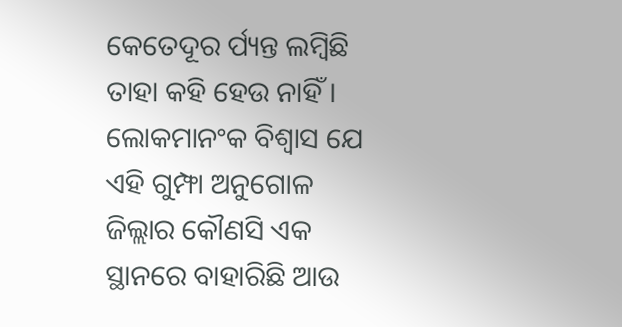କେତେଦୂର ର୍ପ୍ୟନ୍ତ ଲମ୍ବିଛି ତାହା କହି ହେଉ ନାହିଁ । ଲୋକମାନଂକ ବିଶ୍ୱାସ ଯେ ଏହି ଗୁମ୍ଫା ଅନୁଗୋଳ ଜିଲ୍ଲାର କୌଣସି ଏକ ସ୍ଥାନରେ ବାହାରିଛି ଆଉ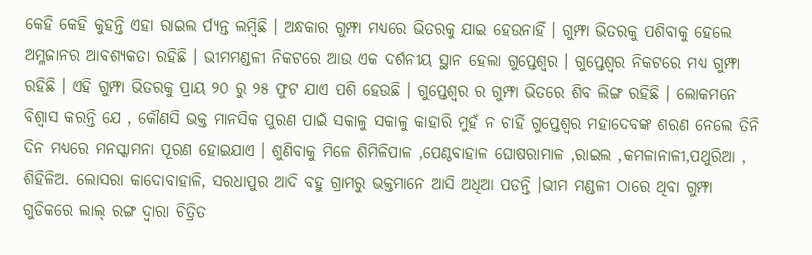କେହି କେହି କୁହନ୍ତି ଏହା ରାଇଲ ର୍ପ୍ୟନ୍ତ ଲମ୍ବିଛି । ଅନ୍ଧକାର ଗୁମ୍ଫା ମଧ୍ୟରେ ଭିତରକୁ ଯାଇ ହେଉନାହିଁ । ଗୁମ୍ଫା ଭିତରକୁ ପଶିବାକୁ ହେଲେ ଅମ୍ଳଜାନର ଆବଶ୍ୟକତା ରହିଛି । ଭୀମମଣ୍ଡଳୀ ନିକଟରେ ଆଉ ଏକ ଦର୍ଶନୀୟ ସ୍ଥାନ ହେଲା ଗୁପ୍ତେଶ୍ୱର । ଗୁପ୍ତେଶ୍ୱର ନିକଟରେ ମଧ୍ୟ ଗୁମ୍ଫା ରହିଛି । ଏହି ଗୁମ୍ଫା ଭିତରକୁ ପ୍ରାୟ ୨୦ ରୁ ୨୫ ଫୁଟ ଯାଏ ପଶି ହେଉଛି । ଗୁପ୍ତେଶ୍ୱର ର ଗୁମ୍ଫା ଭିତରେ ଶିବ ଲିଙ୍ଗ ରହିଛି । ଲୋକମନେ ବିଶ୍ୱାସ କରନ୍ତି ଯେ , କୌଣସି ଭକ୍ତ ମାନସିକ ପୁରଣ ପାଇଁ ସକାଳୁ ସକାଳୁ କାହାରି ମୁହଁ ନ ଚାହିଁ ଗୁପ୍ତେଶ୍ୱର ମହାଦେବଙ୍କ ଶରଣ ନେଲେ ତିନି ଦିନ ମଧ୍ୟରେ ମନସ୍କାମନା ପୂରଣ ହୋଇଯାଏ । ଶୁଣିବାକୁ ମିଳେ ଶିମିଳିପାଳ ,ପେଣ୍ଠବାହାଳ ଘୋଷରାମାଳ ,ରାଇଲ ,କମଳାନାଳୀ,ପଥୁରିଆ , ଶିହିଳିଅ. ଲୋସରା କାଦୋବାହାଳି, ସରଧାପୁର ଆଦି ବହୁ ଗ୍ରାମରୁ ଭକ୍ତମାନେ ଆସି ଅଧିଆ ପଡନ୍ତି ।ଭୀମ ମଣ୍ଡଳୀ ଠାରେ ଥିବା ଗୁମ୍ଫା ଗୁଡିକରେ ଲାଲ୍ ରଙ୍ଗ ଦ୍ୱାରା ଚିତ୍ରିତ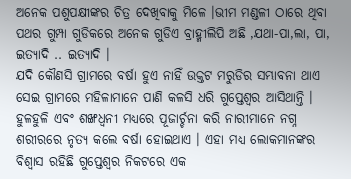ଅନେକ ପଶୁପକ୍ଷୀଙ୍କର ଚିତ୍ର ଦେଖିବାକୁ ମିଳେ ।ଭୀମ ମଣ୍ଡଳୀ ଠାରେ ଥିବା ପଥର ଗୁମ୍ପା ଗୁଡିକରେ ଅନେକ ଗୁଡିଏ ବ୍ରାହ୍ମୀଲିପି ଅଛି ,ଯଥା-ପା,ଲା, ପା, ଇତ୍ୟାଦି .. ଇତ୍ୟାଦି ।
ଯଦି କୌଣସି ଗ୍ରାମରେ ବର୍ଷା ହୁଏ ନାହିଁ ଉକ୍ତଟ ମରୁଡିର ସମ୍ଭାବନା ଥାଏ ସେଇ ଗ୍ରାମରେ ମହିଳାମାନେ ପାଣି କଳସି ଧରି ଗୁପ୍ତେଶ୍ୱର ଆସିଥାନ୍ତି । ହୁଳହୁଳି ଏବଂ ଶଙ୍ଖଧ୍ୱନୀ ମଧ୍ୟରେ ପୂଜାର୍ଚ୍ଚନା କରି ନାରୀମାନେ ନଗ୍ନ ଶରୀରରେ ନୃତ୍ୟ କଲେ ବର୍ଷା ହୋଇଥାଏ । ଏହା ମଧ୍ୟ ଲୋକମାନଙ୍କର ବିଶ୍ୱାସ ରହିଛି ଗୁପ୍ତେଶ୍ୱର ନିକଟରେ ଏକ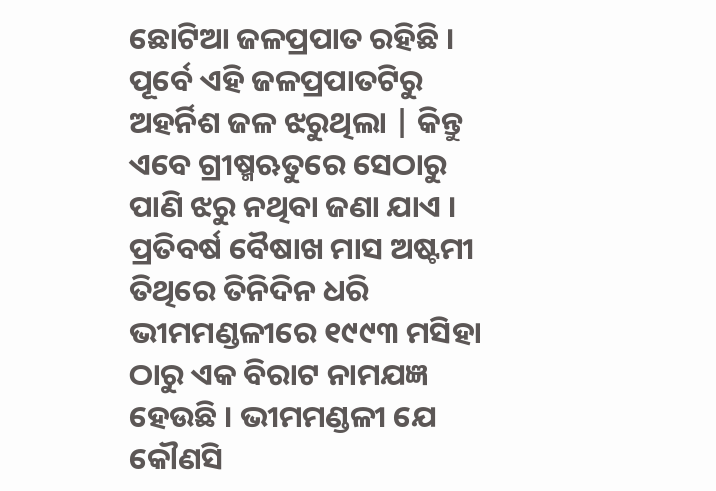ଛୋଟିଆ ଜଳପ୍ରପାତ ରହିଛି । ପୂର୍ବେ ଏହି ଜଳପ୍ରପାତଟିରୁ ଅହର୍ନିଶ ଜଳ ଝରୁଥିଲା | କିନ୍ତୁ ଏବେ ଗ୍ରୀଷ୍ମଋତୁରେ ସେଠାରୁ ପାଣି ଝରୁ ନଥିବା ଜଣା ଯାଏ । ପ୍ରତିବର୍ଷ ବୈଷାଖ ମାସ ଅଷ୍ଟମୀ ତିଥିରେ ତିନିଦିନ ଧରି ଭୀମମଣ୍ଡଳୀରେ ୧୯୯୩ ମସିହା ଠାରୁ ଏକ ବିରାଟ ନାମଯଜ୍ଞ ହେଉଛି । ଭୀମମଣ୍ଡଳୀ ଯେ କୌଣସି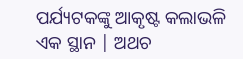ପର୍ଯ୍ୟଟକଙ୍କୁ ଆକୃଷ୍ଟ କଲାଭଳି ଏକ ସ୍ଥାନ | ଅଥଚ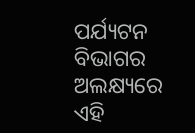ପର୍ଯ୍ୟଟନ ବିଭାଗର ଅଲକ୍ଷ୍ୟରେ ଏହି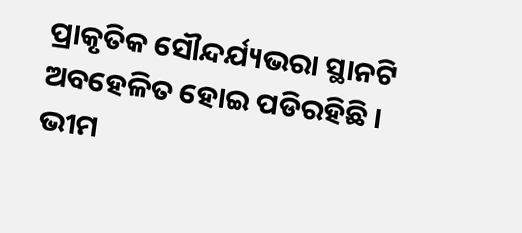ପ୍ରାକୃତିକ ସୌନ୍ଦର୍ଯ୍ୟଭରା ସ୍ଥାନଟି ଅବହେଳିତ ହୋଇ ପଡିରହିଛି । ଭୀମ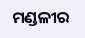ମଣ୍ଡଳୀର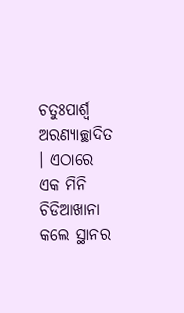ଚତୁଃପାର୍ଶ୍ଵ ଅରଣ୍ୟାଚ୍ଛାଦିତ । ଏଠାରେ ଏକ ମିନି ଚିଡିଆଖାନା କଲେ ସ୍ଥାନର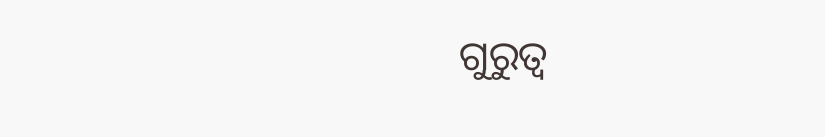ଗୁରୁତ୍ୱ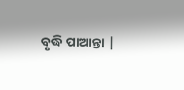ବୃଦ୍ଧି ପାଆନ୍ତା |